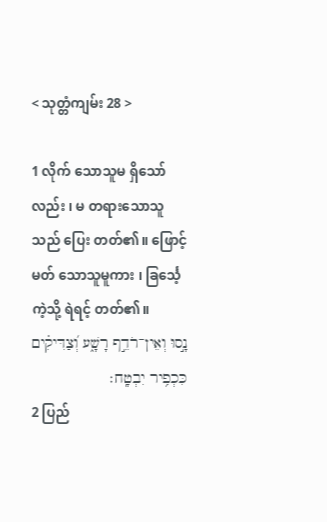< သုတ္တံကျမ်း 28 >

1 လိုက် သောသူမ ရှိသော်လည်း ၊ မ တရားသောသူသည် ပြေး တတ်၏။ ဖြောင့်မတ် သောသူမူကား ၊ ခြင်္သေ့ ကဲ့သို့ ရဲရင့် တတ်၏။
נָ֣סוּ וְאֵין־רֹדֵ֣ף רָשָׁ֑ע וְ֝צַדִּיקִ֗ים כִּכְפִ֥יר יִבְטָֽח׃
2 ပြည်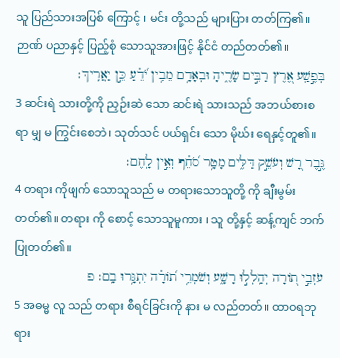သူ ပြည်သားအပြစ် ကြောင့် ၊ မင်း တို့သည် များပြား တတ်ကြ၏။ ဉာဏ် ပညာနှင့် ပြည့်စုံ သောသူအားဖြင့် နိုင်ငံ တည်တတ်၏။
בְּפֶ֣שַֽׁע אֶ֭רֶץ רַבִּ֣ים שָׂרֶ֑יהָ וּבְאָדָ֥ם מֵבִ֥ין יֹ֝דֵ֗עַ כֵּ֣ן יַאֲרִֽיךְ׃
3 ဆင်းရဲ သားတို့ကို ညှဉ်းဆဲ သော ဆင်းရဲ သားသည် အဘယ်စားစရာ မျှ မ ကြွင်းစေဘဲ၊ သုတ်သင် ပယ်ရှင်း သော မိုဃ်း ရေနှင့်တူ၏။
גֶּ֣בֶר רָ֭שׁ וְעֹשֵׁ֣ק דַּלִּ֑ים מָטָ֥ר סֹ֝חֵ֗ף וְאֵ֣ין לָֽחֶם׃
4 တရား ကိုဖျက် သောသူသည် မ တရားသောသူတို့ ကို ချီးမွမ်း တတ်၏။ တရား ကို စောင့် သောသူမူကား ၊ သူ တို့နှင့် ဆန့်ကျင် ဘက်ပြုတတ်၏။
עֹזְבֵ֣י ת֭וֹרָה יְהַֽלְל֣וּ רָשָׁ֑ע וְשֹׁמְרֵ֥י ת֝וֹרָ֗ה יִתְגָּ֥רוּ בָֽם׃ פ
5 အဓမ္မ လူ သည် တရား စီရင်ခြင်းကို နား မ လည်တတ်။ ထာဝရဘုရား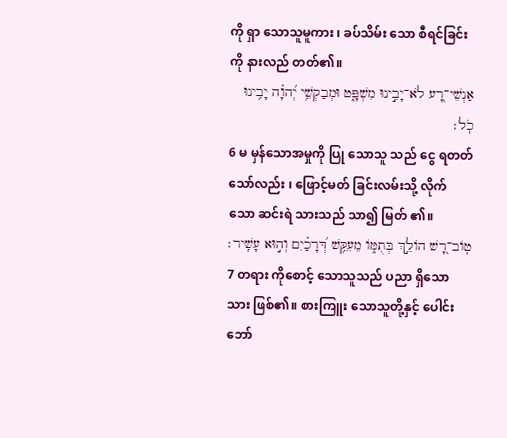ကို ရှာ သောသူမူကား ၊ ခပ်သိမ်း သော စီရင်ခြင်းကို နားလည် တတ်၏။
אַנְשֵׁי־רָ֭ע לֹא־יָבִ֣ינוּ מִשְׁפָּ֑ט וּמְבַקְשֵׁ֥י יְ֝הוָ֗ה יָבִ֥ינוּ כֹֽל׃
6 မ မှန်သောအမှုကို ပြု သောသူ သည် ငွေ ရတတ်သော်လည်း ၊ ဖြောင့်မတ် ခြင်းလမ်းသို့ လိုက် သော ဆင်းရဲ သားသည် သာ၍ မြတ် ၏။
טֽוֹב־רָ֭שׁ הוֹלֵ֣ךְ בְּתֻמּ֑וֹ מֵעִקֵּ֥שׁ דְּ֝רָכַ֗יִם וְה֣וּא עָשִֽׁיר׃
7 တရား ကိုစောင့် သောသူသည် ပညာ ရှိသော သား ဖြစ်၏။ စားကြူး သောသူတို့နှင့် ပေါင်းဘော်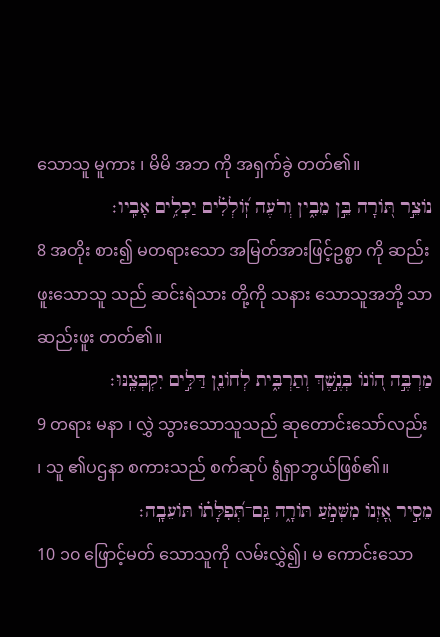သောသူ မူကား ၊ မိမိ အဘ ကို အရှက်ခွဲ တတ်၏။
נוֹצֵ֣ר תּ֭וֹרָה בֵּ֣ן מֵבִ֑ין וְרֹעֶה זֽ֝וֹלְלִ֗ים יַכְלִ֥ים אָבִֽיו׃
8 အတိုး စား၍ မတရားသော အမြတ်အားဖြင့်ဥစ္စာ ကို ဆည်းဖူးသောသူ သည် ဆင်းရဲသား တို့ကို သနား သောသူအဘို့ သာ ဆည်းဖူး တတ်၏။
מַרְבֶּ֣ה ה֭וֹנוֹ בְּנֶ֣שֶׁךְ וְתַרְבִּ֑ית לְחוֹנֵ֖ן דַּלִּ֣ים יִקְבְּצֶֽנּוּ׃
9 တရား မနာ ၊ လွှဲ သွားသောသူသည် ဆုတောင်းသော်လည်း ၊ သူ ၏ပဌနာ စကားသည် စက်ဆုပ် ရွံရှာဘွယ်ဖြစ်၏။
מֵסִ֣יר אָ֭זְנוֹ מִשְּׁמֹ֣עַ תּוֹרָ֑ה גַּֽם־תְּ֝פִלָּת֗וֹ תּוֹעֵבָֽה׃
10 ၁၀ ဖြောင့်မတ် သောသူကို လမ်းလွှဲ၍၊ မ ကောင်းသော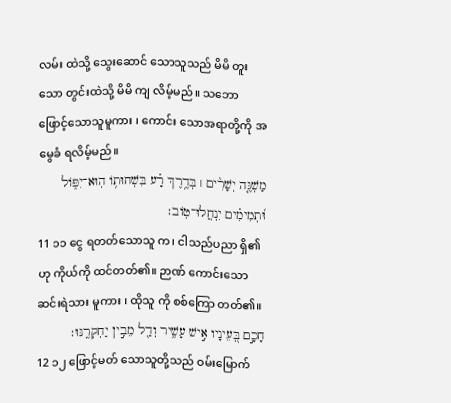လမ်း ထဲသို့ သွေးဆောင် သောသူသည် မိမိ တူး သော တွင်းထဲသို့ မိမိ ကျ လိမ့်မည်။ သဘော ဖြောင့်သောသူမူကား ၊ ကောင်း သောအရာတို့ကို အမွေခံ ရလိမ့်မည်။
מַשְׁגֶּ֤ה יְשָׁרִ֨ים ׀ בְּדֶ֥רֶךְ רָ֗ע בִּשְׁחוּת֥וֹ הֽוּא־יִפּ֑וֹל וּ֝תְמִימִ֗ים יִנְחֲלוּ־טֽוֹב׃
11 ၁၁ ငွေ ရတတ်သောသူ က၊ ငါသည်ပညာ ရှိ၏ဟု ကိုယ်ကို ထင်တတ်၏။ ဉာဏ် ကောင်းသော ဆင်းရဲသား မူကား ၊ ထိုသူ ကို စစ်ကြော တတ်၏။
חָכָ֣ם בְּ֭עֵינָיו אִ֣ישׁ עָשִׁ֑יר וְדַ֖ל מֵבִ֣ין יַחְקְרֶֽנּוּ׃
12 ၁၂ ဖြောင့်မတ် သောသူတို့သည် ဝမ်းမြောက်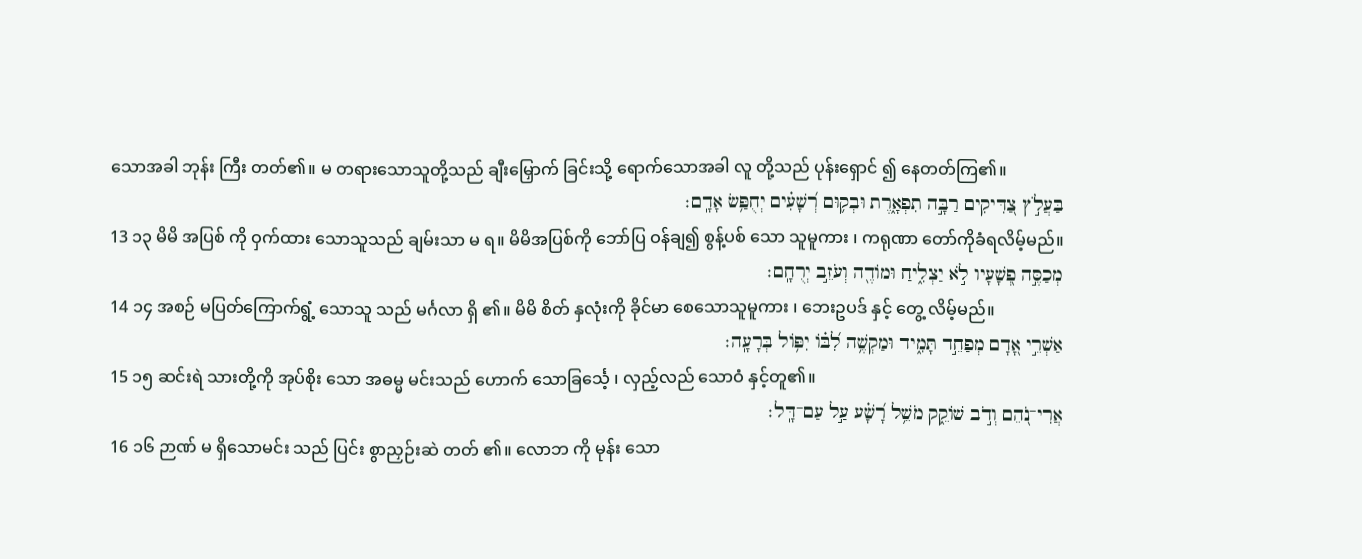သောအခါ ဘုန်း ကြီး တတ်၏။ မ တရားသောသူတို့သည် ချီးမြှောက် ခြင်းသို့ ရောက်သောအခါ လူ တို့သည် ပုန်းရှောင် ၍ နေတတ်ကြ၏။
בַּעֲלֹ֣ץ צַ֭דִּיקִים רַבָּ֣ה תִפְאָ֑רֶת וּבְק֥וּם רְ֝שָׁעִ֗ים יְחֻפַּ֥שׂ אָדָֽם׃
13 ၁၃ မိမိ အပြစ် ကို ဝှက်ထား သောသူသည် ချမ်းသာ မ ရ။ မိမိအပြစ်ကို ဘော်ပြ ဝန်ချ၍ စွန့်ပစ် သော သူမူကား ၊ ကရုဏာ တော်ကိုခံရလိမ့်မည်။
מְכַסֶּ֣ה פְ֭שָׁעָיו לֹ֣א יַצְלִ֑יחַ וּמוֹדֶ֖ה וְעֹזֵ֣ב יְרֻחָֽם׃
14 ၁၄ အစဉ် မပြတ်ကြောက်ရွံ့ သောသူ သည် မင်္ဂလာ ရှိ ၏။ မိမိ စိတ် နှလုံးကို ခိုင်မာ စေသောသူမူကား ၊ ဘေးဥပဒ် နှင့် တွေ့ လိမ့်မည်။
אַשְׁרֵ֣י אָ֭דָם מְפַחֵ֣ד תָּמִ֑יד וּמַקְשֶׁ֥ה לִ֝בּ֗וֹ יִפּ֥וֹל בְּרָעָֽה׃
15 ၁၅ ဆင်းရဲ သားတို့ကို အုပ်စိုး သော အဓမ္မ မင်းသည် ဟောက် သောခြင်္သေ့ ၊ လှည့်လည် သောဝံ နှင့်တူ၏။
אֲרִי־נֹ֭הֵם וְדֹ֣ב שׁוֹקֵ֑ק מֹשֵׁ֥ל רָ֝שָׁ֗ע עַ֣ל עַם־דָּֽל׃
16 ၁၆ ဉာဏ် မ ရှိသောမင်း သည် ပြင်း စွာညှဉ်းဆဲ တတ် ၏။ လောဘ ကို မုန်း သော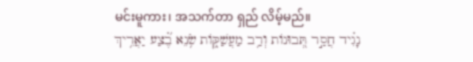မင်းမူကား၊ အသက်တာ ရှည် လိမ့်မည်။
נָגִ֗יד חֲסַ֣ר תְּ֭בוּנוֹת וְרַ֥ב מַעֲשַׁקּ֑וֹת שֹׂ֥נֵא בֶ֝֗צַע יַאֲרִ֥יךְ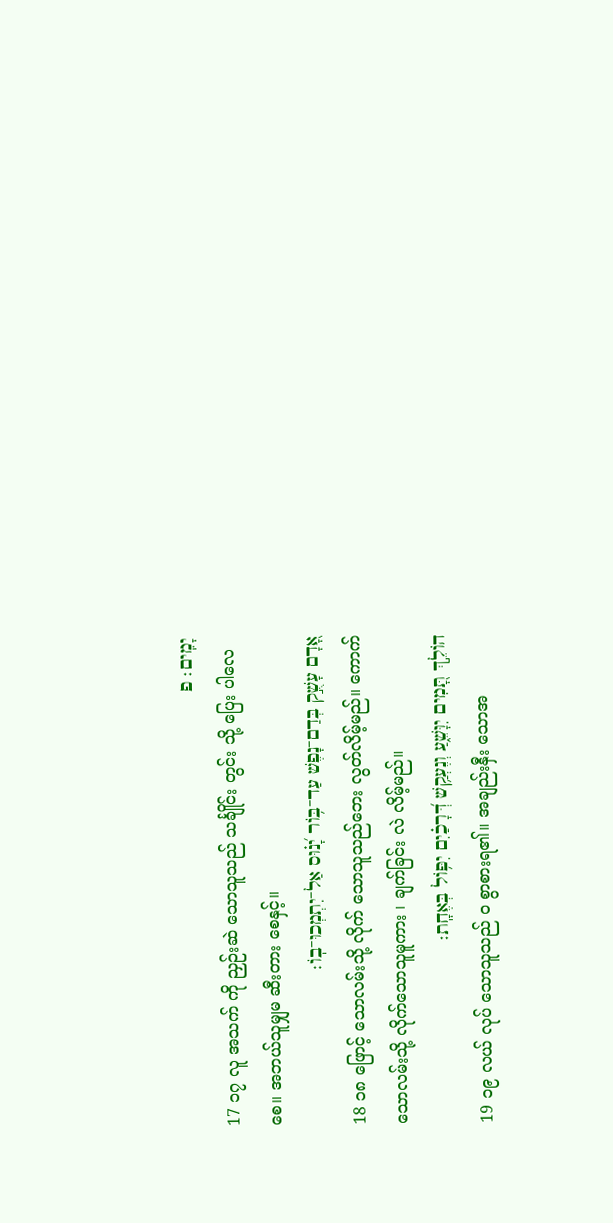יָמִֽים׃ פ
17 ၁၇ လူ အသက် ကို ညှဉ်းဆဲ သောသူသည် သင်္ချိုင်း တွင်း သို့ ပြေး ပါလေစေ။ အဘယ်သူမျှမ ဆီးတား စေနှင့်။
אָ֭דָם עָשֻׁ֣ק בְּדַם־נָפֶשׁ עַד־בּ֥וֹר יָ֝נ֗וּס אַל־יִתְמְכוּ־בֽוֹ׃
18 ၁၈ ဖြောင့် သောလမ်းသို့ လိုက် သောသူသည်ဘေး လွတ်လိမ့်မည်။ ကောက် သောလမ်းသို့ လိုက်သောသူမူကား ၊ ချက်ခြင်း လဲ လိမ့်မည်။
הוֹלֵ֣ךְ תָּ֭מִים יִוָּשֵׁ֑עַ וְנֶעְקַ֥שׁ דְּ֝רָכַ֗יִם יִפּ֥וֹל בְּאֶחָֽת׃
19 ၁၉ လယ် လုပ် သောသူသည် ဝ စွာစားရ၏။ အချည်းနှီး သောအ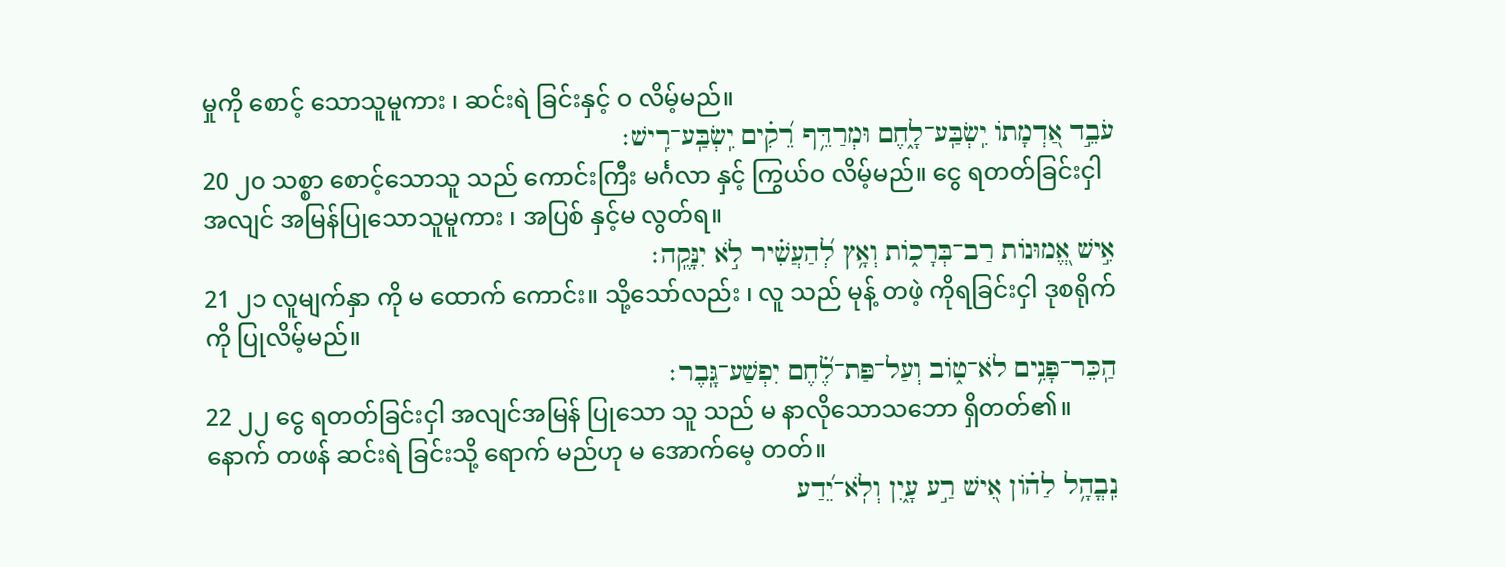မှုကို စောင့် သောသူမူကား ၊ ဆင်းရဲ ခြင်းနှင့် ဝ လိမ့်မည်။
עֹבֵ֣ד אַ֭דְמָתוֹ יִֽשְׂבַּֽע־לָ֑חֶם וּמְרַדֵּ֥ף רֵ֝קִ֗ים יִֽשְׂבַּֽע־רִֽישׁ׃
20 ၂၀ သစ္စာ စောင့်သောသူ သည် ကောင်းကြီး မင်္ဂလာ နှင့် ကြွယ်ဝ လိမ့်မည်။ ငွေ ရတတ်ခြင်းငှါ အလျင် အမြန်ပြုသောသူမူကား ၊ အပြစ် နှင့်မ လွတ်ရ။
אִ֣ישׁ אֱ֭מוּנוֹת רַב־בְּרָכ֑וֹת וְאָ֥ץ לְ֝הַעֲשִׁ֗יר לֹ֣א יִנָּקֶֽה׃
21 ၂၁ လူမျက်နှာ ကို မ ထောက် ကောင်း။ သို့သော်လည်း ၊ လူ သည် မုန့် တဖဲ့ ကိုရခြင်းငှါ ဒုစရိုက် ကို ပြုလိမ့်မည်။
הַֽכֵּר־פָּנִ֥ים לֹא־ט֑וֹב וְעַל־פַּת־לֶ֝֗חֶם יִפְשַׁע־גָּֽבֶר׃
22 ၂၂ ငွေ ရတတ်ခြင်းငှါ အလျင်အမြန် ပြုသော သူ သည် မ နာလိုသောသဘော ရှိတတ်၏။ နောက် တဖန် ဆင်းရဲ ခြင်းသို့ ရောက် မည်ဟု မ အောက်မေ့ တတ်။
נִֽבֳהָ֥ל לַה֗וֹן אִ֭ישׁ רַ֣ע עָ֑יִן וְלֹֽא־יֵ֝דַע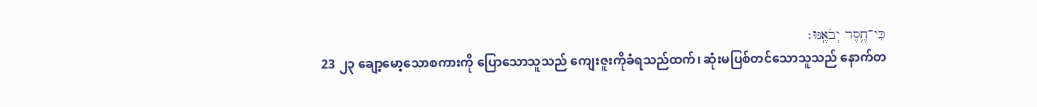כִּי־חֶ֥סֶר יְבֹאֶֽנּוּ׃
23 ၂၃ ချော့မော့သောစကားကို ပြောသောသူသည် ကျေးဇူးကိုခံရသည်ထက်၊ ဆုံးမပြစ်တင်သောသူသည် နောက်တ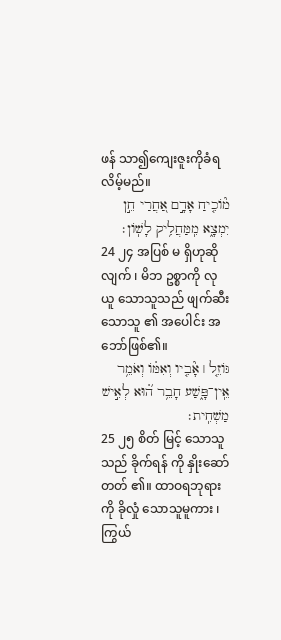ဖန် သာ၍ကျေးဇူးကိုခံရလိမ့်မည်။
מ֘וֹכִ֤יחַ אָדָ֣ם אַ֭חֲרַי חֵ֣ן יִמְצָ֑א מִֽמַּחֲלִ֥יק לָשֽׁוֹן׃
24 ၂၄ အပြစ် မ ရှိဟုဆို လျက် ၊ မိဘ ဥစ္စာကို လုယူ သောသူသည် ဖျက်ဆီး သောသူ ၏ အပေါင်း အဘော်ဖြစ်၏။
גּוֹזֵ֤ל ׀ אָ֘בִ֤יו וְאִמּ֗וֹ וְאֹמֵ֥ר אֵֽין־פָּ֑שַׁע חָבֵ֥ר ה֝֗וּא לְאִ֣ישׁ מַשְׁחִֽית׃
25 ၂၅ စိတ် မြင့် သောသူသည် ခိုက်ရန် ကို နှိုးဆော် တတ် ၏။ ထာဝရဘုရား ကို ခိုလှုံ သောသူမူကား ၊ ကြွယ်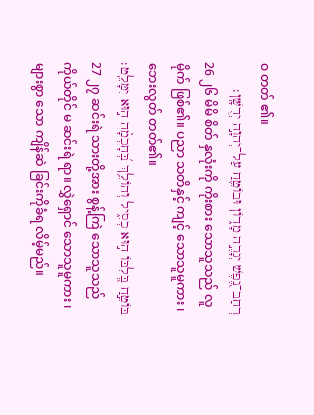ဝ တတ် ၏။
רְחַב־נֶ֭פֶשׁ יְגָרֶ֣ה מָד֑וֹן וּבוֹטֵ֖חַ עַל־יְהוָ֣ה יְדֻשָּֽׁן׃
26 ၂၆ မိမိ စိတ် နှလုံးကို ကိုးစား သောသူသည် လူမိုက် ဖြစ်၏။ ပညာ သတိနှင့် ကျင့် သောသူမူကား ၊ ဘေးလွတ် တတ်၏။
בּוֹטֵ֣חַ בְּ֭לִבּוֹ ה֣וּא כְסִ֑יל וְהוֹלֵ֥ךְ בְּ֝חָכְמָ֗ה ה֣וּא יִמָּלֵֽט׃
27 ၂၇ ဆင်းရဲ သားတို့အား စွန့်ကြဲ သောသူသည်ကိုယ်တိုင် မ ဆင်းရဲ ရာ။ လွှဲရှောင် သောသူမူကား ၊ များစွာ သော ကျိန်ဆဲ ခြင်းကိုခံရ လိမ့်မည်။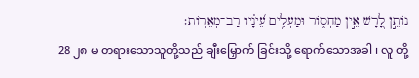נוֹתֵ֣ן לָ֭רָשׁ אֵ֣ין מַחְס֑וֹר וּמַעְלִ֥ים עֵ֝ינָ֗יו רַב־מְאֵרֽוֹת׃
28 ၂၈ မ တရားသောသူတို့သည် ချီးမြှောက် ခြင်းသို့ ရောက်သောအခါ ၊ လူ တို့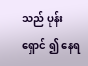သည် ပုန်းရှောင် ၍ နေရ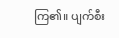ကြ၏။ ပျက်စီး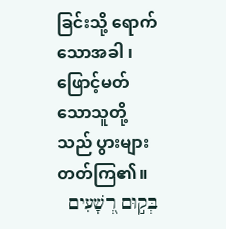ခြင်းသို့ ရောက်သောအခါ ၊ ဖြောင့်မတ် သောသူတို့ သည် ပွားများ တတ်ကြ၏။
בְּק֣וּם רְ֭שָׁעִים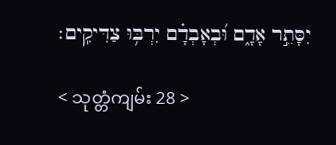יִסָּתֵ֣ר אָדָ֑ם וּ֝בְאָבְדָ֗ם יִרְבּ֥וּ צַדִּיקִֽים׃

< သုတ္တံကျမ်း 28 >